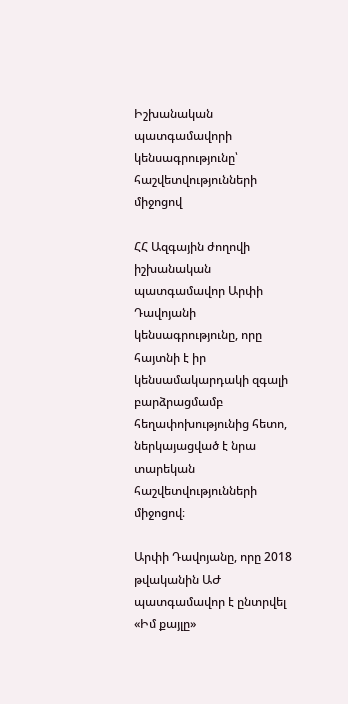Իշխանական պատգամավորի կենսագրությունը՝ հաշվետվությունների միջոցով

ՀՀ Ազգային ժողովի իշխանական պատգամավոր Արփի Դավոյանի կենսագրությունը, որը հայտնի է իր կենսամակարդակի զգալի բարձրացմամբ հեղափոխությունից հետո, ներկայացված է նրա տարեկան հաշվետվությունների միջոցով։

Արփի Դավոյանը, որը 2018 թվականին ԱԺ պատգամավոր է ընտրվել «Իմ քայլը»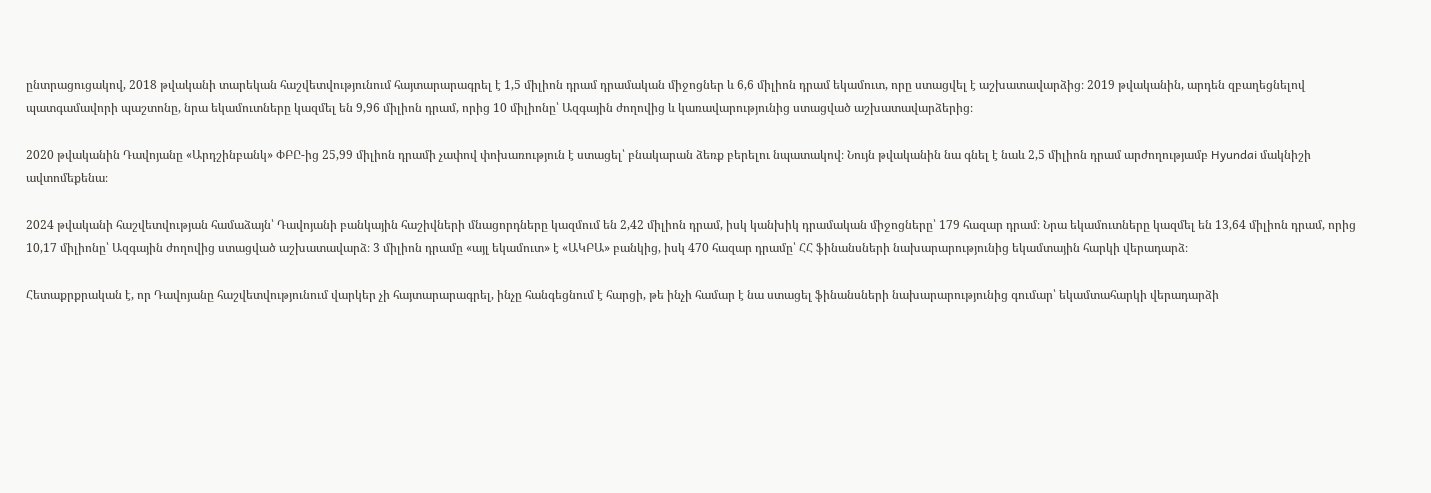ընտրացուցակով, 2018 թվականի տարեկան հաշվետվությունում հայտարարագրել է 1,5 միլիոն դրամ դրամական միջոցներ և 6,6 միլիոն դրամ եկամուտ, որը ստացվել է աշխատավարձից։ 2019 թվականին, արդեն զբաղեցնելով պատգամավորի պաշտոնը, նրա եկամուտները կազմել են 9,96 միլիոն դրամ, որից 10 միլիոնը՝ Ազգային ժողովից և կառավարությունից ստացված աշխատավարձերից։

2020 թվականին Դավոյանը «Արդշինբանկ» ՓԲԸ-ից 25,99 միլիոն դրամի չափով փոխառություն է ստացել՝ բնակարան ձեռք բերելու նպատակով։ Նույն թվականին նա գնել է նաև 2,5 միլիոն դրամ արժողությամբ Hyundai մակնիշի ավտոմեքենա։

2024 թվականի հաշվետվության համաձայն՝ Դավոյանի բանկային հաշիվների մնացորդները կազմում են 2,42 միլիոն դրամ, իսկ կանխիկ դրամական միջոցները՝ 179 հազար դրամ։ Նրա եկամուտները կազմել են 13,64 միլիոն դրամ, որից 10,17 միլիոնը՝ Ազգային ժողովից ստացված աշխատավարձ։ 3 միլիոն դրամը «այլ եկամուտ» է «ԱԿԲԱ» բանկից, իսկ 470 հազար դրամը՝ ՀՀ ֆինանսների նախարարությունից եկամտային հարկի վերադարձ։

Հետաքրքրական է, որ Դավոյանը հաշվետվությունում վարկեր չի հայտարարագրել, ինչը հանգեցնում է հարցի, թե ինչի համար է նա ստացել ֆինանսների նախարարությունից գումար՝ եկամտահարկի վերադարձի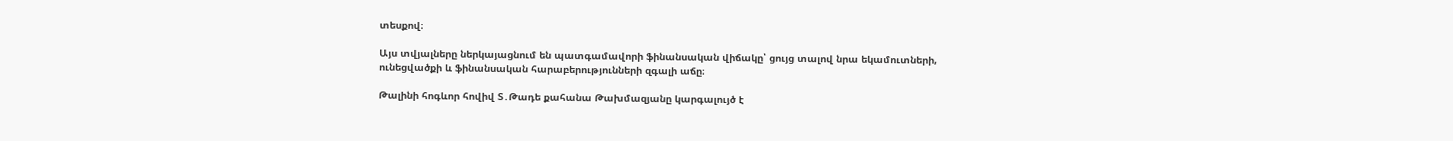տեսքով։

Այս տվյալները ներկայացնում են պատգամավորի ֆինանսական վիճակը՝ ցույց տալով նրա եկամուտների, ունեցվածքի և ֆինանսական հարաբերությունների զգալի աճը։

Թալինի հոգևոր հովիվ Տ․Թադե քահանա Թախմազյանը կարգալույծ է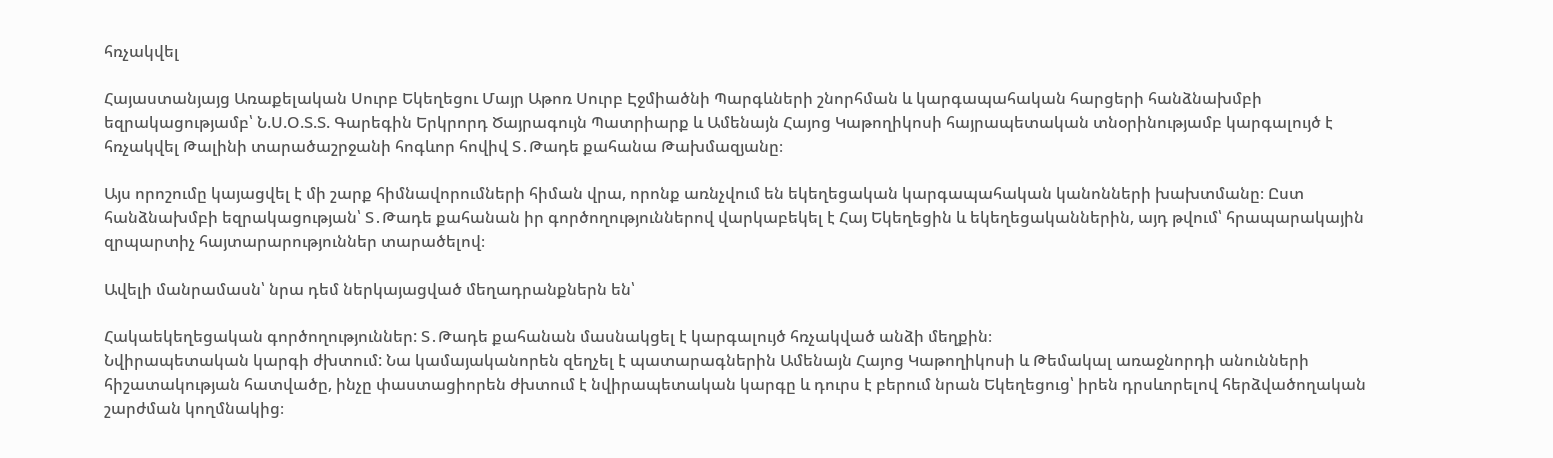հռչակվել

Հայաստանյայց Առաքելական Սուրբ Եկեղեցու Մայր Աթոռ Սուրբ Էջմիածնի Պարգևների շնորհման և կարգապահական հարցերի հանձնախմբի եզրակացությամբ՝ Ն.Ս.Օ.Տ.Տ. Գարեգին Երկրորդ Ծայրագույն Պատրիարք և Ամենայն Հայոց Կաթողիկոսի հայրապետական տնօրինությամբ կարգալույծ է հռչակվել Թալինի տարածաշրջանի հոգևոր հովիվ Տ․Թադե քահանա Թախմազյանը։

Այս որոշումը կայացվել է մի շարք հիմնավորումների հիման վրա, որոնք առնչվում են եկեղեցական կարգապահական կանոնների խախտմանը։ Ըստ հանձնախմբի եզրակացության՝ Տ․Թադե քահանան իր գործողություններով վարկաբեկել է Հայ Եկեղեցին և եկեղեցականներին, այդ թվում՝ հրապարակային զրպարտիչ հայտարարություններ տարածելով։

Ավելի մանրամասն՝ նրա դեմ ներկայացված մեղադրանքներն են՝

Հակաեկեղեցական գործողություններ: Տ․Թադե քահանան մասնակցել է կարգալույծ հռչակված անձի մեղքին։
Նվիրապետական կարգի ժխտում: Նա կամայականորեն զեղչել է պատարագներին Ամենայն Հայոց Կաթողիկոսի և Թեմակալ առաջնորդի անունների հիշատակության հատվածը, ինչը փաստացիորեն ժխտում է նվիրապետական կարգը և դուրս է բերում նրան Եկեղեցուց՝ իրեն դրսևորելով հերձվածողական շարժման կողմնակից։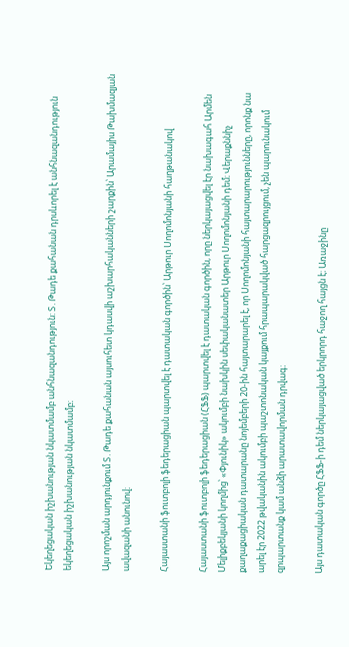Եկեղեցական իշխանության նկատմամբ անհնազանդություն: Տ․Թադե քահանան դրսևորել է անհնազանդություն եկեղեցական իշխանության նկատմամբ։

Այս որոշման արդյունքում Տ․Թադե քահանան այսուհետ կդասվի աշխարհականների շարքին՝ Արամայիս Թախմազյան ավազանի անունով։

Հայաստանի ֆուտբոլի ֆեդերացիան պարտվել է դատական գործին՝ Արթուր Սողոմոնյանի հաղթանակով

Հայաստանի ֆուտբոլի ֆեդերացիան (ՀՖՖ) պարտվել է դատական գործին, որը ներկայացվել էր նախագահ Արմեն Մելիքբեկյանի կողմից՝ «Փյունիկ» ակումբի նախկին սեփականատեր Արթուր Սողոմոնյանի դեմ։ Վերաքննիչ քաղաքացիական դատարանը նոյեմբերի 20-ին հայտարարել է, որ Սողոմոնյանի հայտարարությունները, որոնք նա արել էր 2022 թվականին ակումբի պաշտոնական կայքում հրապարակված հարցազրույցում, չեն պարունակում զրպարտանք կամ անձի արատավորման դրվագ։

Այս դատական գործը ՀՖՖ-ի դեմ ներկայացված երկրորդ հաջող հայցն է։ Առաջինը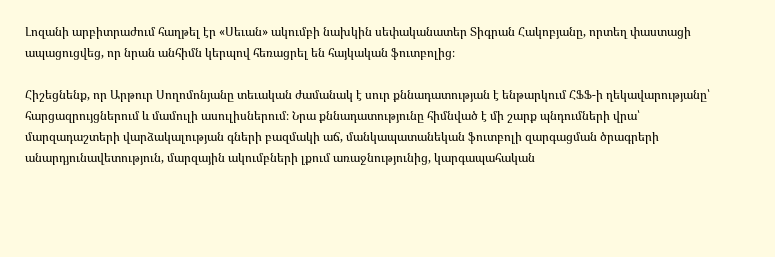Լոզանի արբիտրաժում հաղթել էր «Սեւան» ակումբի նախկին սեփականատեր Տիգրան Հակոբյանը, որտեղ փաստացի ապացուցվեց, որ նրան անհիմն կերպով հեռացրել են հայկական ֆուտբոլից։

Հիշեցնենք, որ Արթուր Սողոմոնյանը տեւական ժամանակ է սուր քննադատության է ենթարկում ՀՖՖ-ի ղեկավարությանը՝ հարցազրույցներում և մամուլի ասուլիսներում։ Նրա քննադատությունը հիմնված է մի շարք պնդումների վրա՝ մարզադաշտերի վարձակալության գների բազմակի աճ, մանկապատանեկան ֆուտբոլի զարգացման ծրագրերի անարդյունավետություն, մարզային ակումբների լքում առաջնությունից, կարգապահական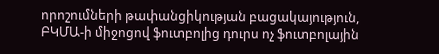որոշումների թափանցիկության բացակայություն, ԲԿՄԱ-ի միջոցով ֆուտբոլից դուրս ոչ ֆուտբոլային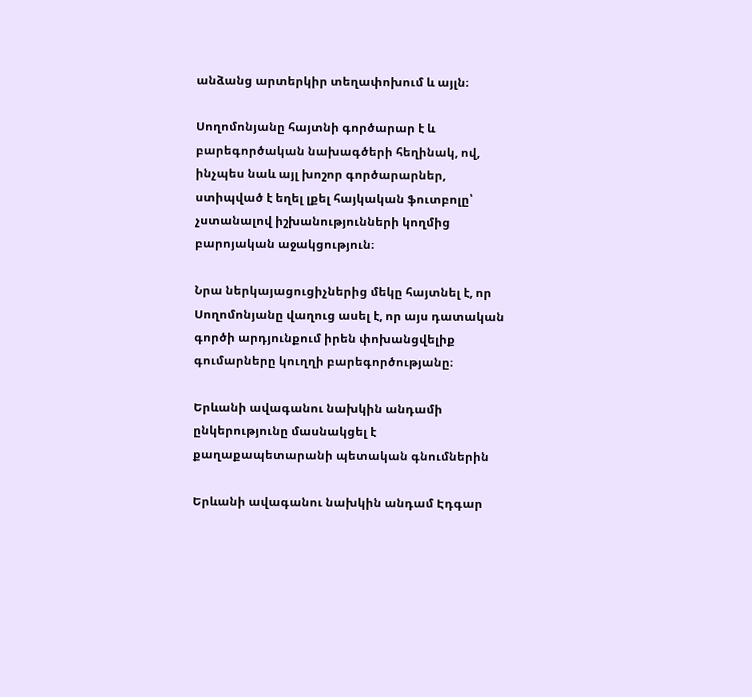անձանց արտերկիր տեղափոխում և այլն։

Սողոմոնյանը հայտնի գործարար է և բարեգործական նախագծերի հեղինակ, ով, ինչպես նաև այլ խոշոր գործարարներ, ստիպված է եղել լքել հայկական ֆուտբոլը՝ չստանալով իշխանությունների կողմից բարոյական աջակցություն։

Նրա ներկայացուցիչներից մեկը հայտնել է, որ Սողոմոնյանը վաղուց ասել է, որ այս դատական գործի արդյունքում իրեն փոխանցվելիք գումարները կուղղի բարեգործությանը։

Երևանի ավագանու նախկին անդամի ընկերությունը մասնակցել է քաղաքապետարանի պետական գնումներին

Երևանի ավագանու նախկին անդամ Էդգար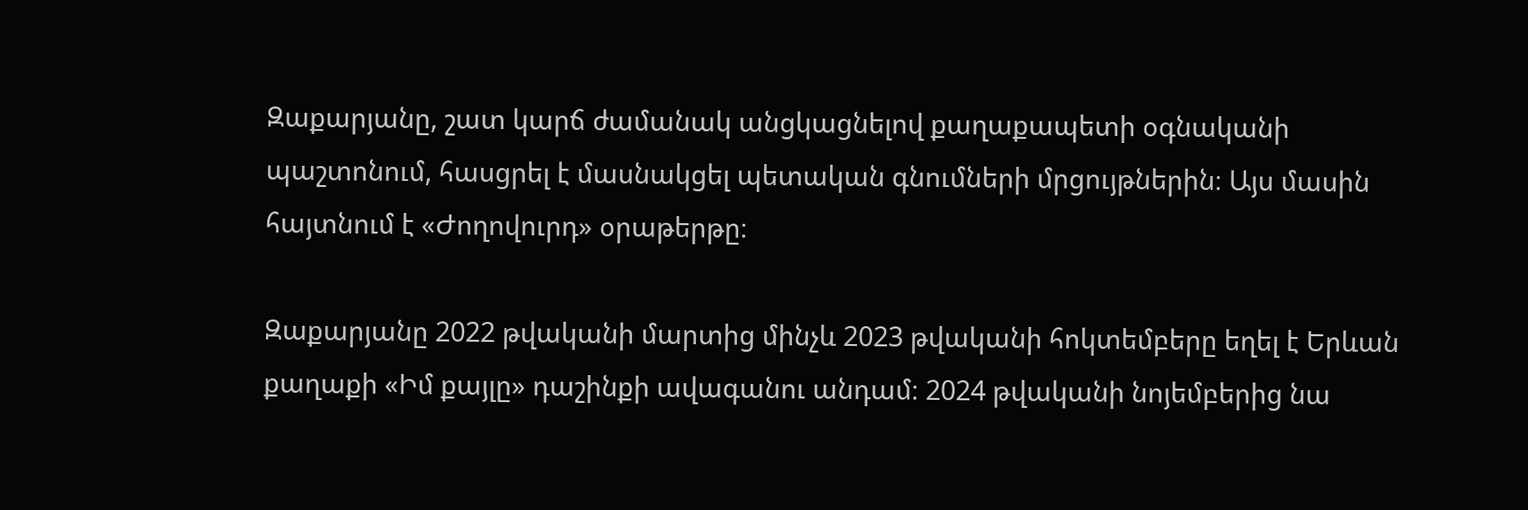Զաքարյանը, շատ կարճ ժամանակ անցկացնելով քաղաքապետի օգնականի պաշտոնում, հասցրել է մասնակցել պետական գնումների մրցույթներին։ Այս մասին հայտնում է «Ժողովուրդ» օրաթերթը։

Զաքարյանը 2022 թվականի մարտից մինչև 2023 թվականի հոկտեմբերը եղել է Երևան քաղաքի «Իմ քայլը» դաշինքի ավագանու անդամ։ 2024 թվականի նոյեմբերից նա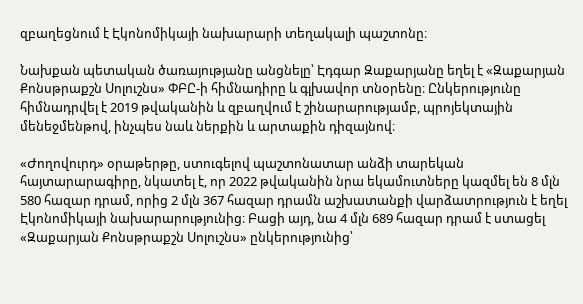զբաղեցնում է Էկոնոմիկայի նախարարի տեղակալի պաշտոնը։

Նախքան պետական ծառայությանը անցնելը՝ Էդգար Զաքարյանը եղել է «Զաքարյան Քոնսթրաքշն Սոլուշնս» ՓԲԸ-ի հիմնադիրը և գլխավոր տնօրենը։ Ընկերությունը հիմնադրվել է 2019 թվականին և զբաղվում է շինարարությամբ, պրոյեկտային մենեջմենթով, ինչպես նաև ներքին և արտաքին դիզայնով։

«Ժողովուրդ» օրաթերթը, ստուգելով պաշտոնատար անձի տարեկան հայտարարագիրը, նկատել է, որ 2022 թվականին նրա եկամուտները կազմել են 8 մլն 580 հազար դրամ, որից 2 մլն 367 հազար դրամն աշխատանքի վարձատրություն է եղել Էկոնոմիկայի նախարարությունից։ Բացի այդ, նա 4 մլն 689 հազար դրամ է ստացել «Զաքարյան Քոնսթրաքշն Սոլուշնս» ընկերությունից՝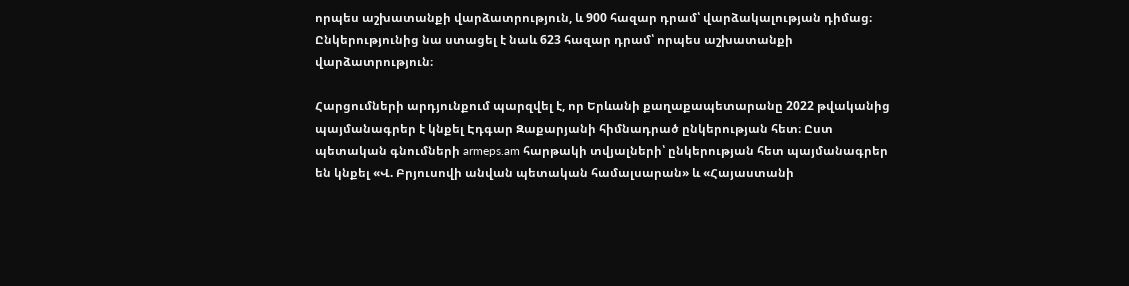որպես աշխատանքի վարձատրություն, և 900 հազար դրամ՝ վարձակալության դիմաց։ Ընկերությունից նա ստացել է նաև 623 հազար դրամ՝ որպես աշխատանքի վարձատրություն։

Հարցումների արդյունքում պարզվել է, որ Երևանի քաղաքապետարանը 2022 թվականից պայմանագրեր է կնքել Էդգար Զաքարյանի հիմնադրած ընկերության հետ։ Ըստ պետական գնումների armeps.am հարթակի տվյալների՝ ընկերության հետ պայմանագրեր են կնքել «Վ. Բրյուսովի անվան պետական համալսարան» և «Հայաստանի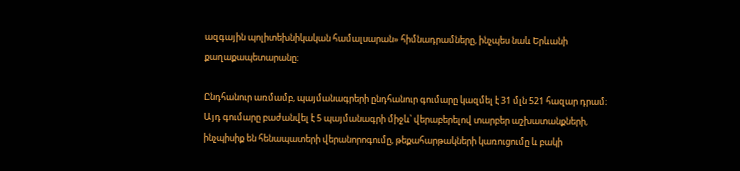ազգային պոլիտեխնիկական համալսարան» հիմնադրամները, ինչպես նաև Երևանի քաղաքապետարանը։

Ընդհանուր առմամբ, պայմանագրերի ընդհանուր գումարը կազմել է 31 մլն 521 հազար դրամ։ Այդ գումարը բաժանվել է 5 պայմանագրի միջև՝ վերաբերելով տարբեր աշխատանքների, ինչպիսիք են հենապատերի վերանորոգումը, թեքահարթակների կառուցումը և բակի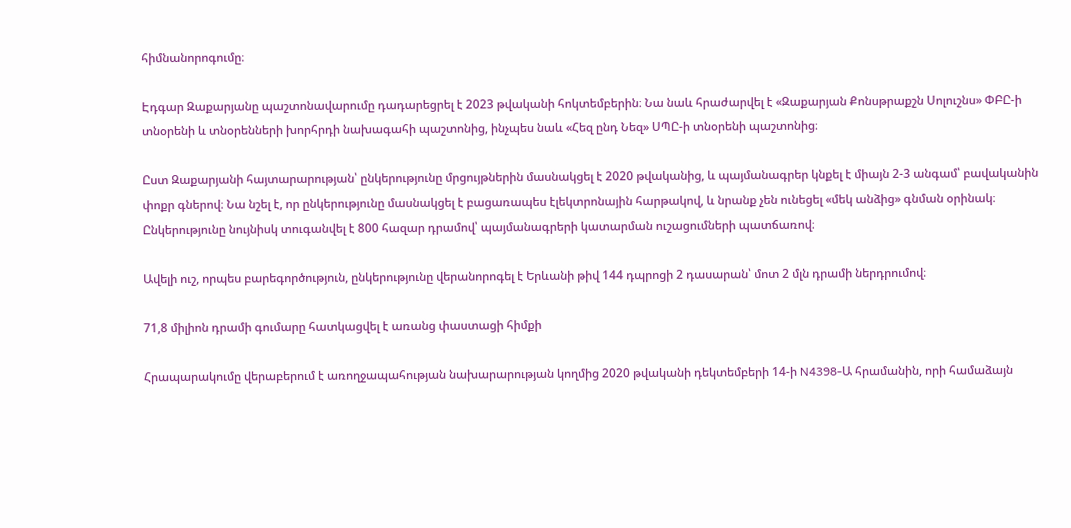հիմնանորոգումը։

Էդգար Զաքարյանը պաշտոնավարումը դադարեցրել է 2023 թվականի հոկտեմբերին։ Նա նաև հրաժարվել է «Զաքարյան Քոնսթրաքշն Սոլուշնս» ՓԲԸ-ի տնօրենի և տնօրենների խորհրդի նախագահի պաշտոնից, ինչպես նաև «Հեզ ընդ Նեզ» ՍՊԸ-ի տնօրենի պաշտոնից։

Ըստ Զաքարյանի հայտարարության՝ ընկերությունը մրցույթներին մասնակցել է 2020 թվականից, և պայմանագրեր կնքել է միայն 2-3 անգամ՝ բավականին փոքր գներով։ Նա նշել է, որ ընկերությունը մասնակցել է բացառապես էլեկտրոնային հարթակով, և նրանք չեն ունեցել «մեկ անձից» գնման օրինակ։ Ընկերությունը նույնիսկ տուգանվել է 800 հազար դրամով՝ պայմանագրերի կատարման ուշացումների պատճառով։

Ավելի ուշ, որպես բարեգործություն, ընկերությունը վերանորոգել է Երևանի թիվ 144 դպրոցի 2 դասարան՝ մոտ 2 մլն դրամի ներդրումով։

71,8 միլիոն դրամի գումարը հատկացվել է առանց փաստացի հիմքի

Հրապարակումը վերաբերում է առողջապահության նախարարության կողմից 2020 թվականի դեկտեմբերի 14-ի N4398-Ա հրամանին, որի համաձայն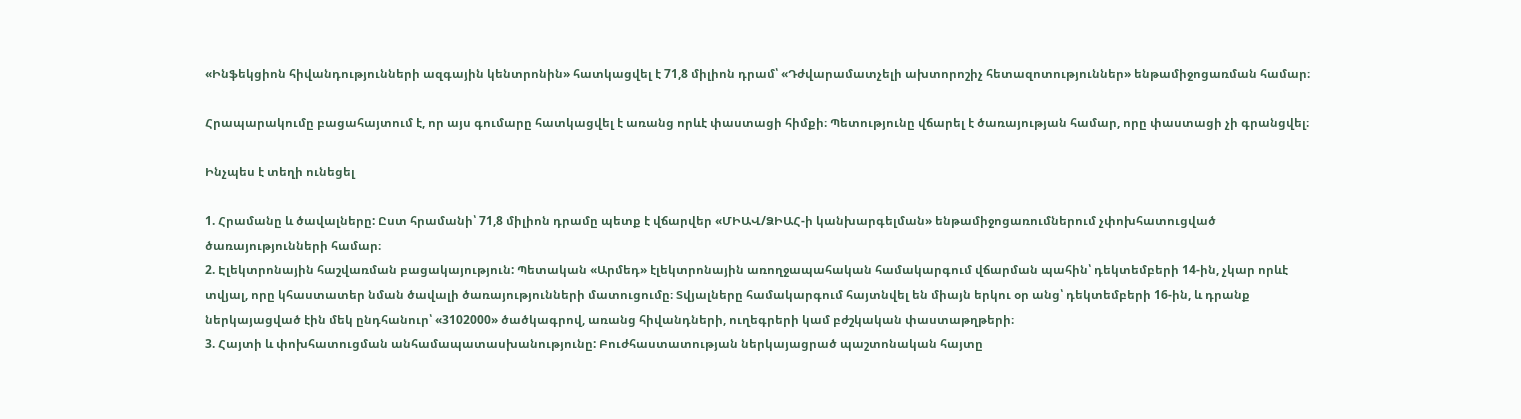«Ինֆեկցիոն հիվանդությունների ազգային կենտրոնին» հատկացվել է 71,8 միլիոն դրամ՝ «Դժվարամատչելի ախտորոշիչ հետազոտություններ» ենթամիջոցառման համար։

Հրապարակումը բացահայտում է, որ այս գումարը հատկացվել է առանց որևէ փաստացի հիմքի։ Պետությունը վճարել է ծառայության համար, որը փաստացի չի գրանցվել։

Ինչպես է տեղի ունեցել

1. Հրամանը և ծավալները: Ըստ հրամանի՝ 71,8 միլիոն դրամը պետք է վճարվեր «ՄԻԱՎ/ՁԻԱՀ-ի կանխարգելման» ենթամիջոցառումներում չփոխհատուցված ծառայությունների համար։
2. Էլեկտրոնային հաշվառման բացակայություն: Պետական «Արմեդ» էլեկտրոնային առողջապահական համակարգում վճարման պահին՝ դեկտեմբերի 14-ին, չկար որևէ տվյալ, որը կհաստատեր նման ծավալի ծառայությունների մատուցումը։ Տվյալները համակարգում հայտնվել են միայն երկու օր անց՝ դեկտեմբերի 16-ին, և դրանք ներկայացված էին մեկ ընդհանուր՝ «3102000» ծածկագրով, առանց հիվանդների, ուղեգրերի կամ բժշկական փաստաթղթերի։
3. Հայտի և փոխհատուցման անհամապատասխանությունը: Բուժհաստատության ներկայացրած պաշտոնական հայտը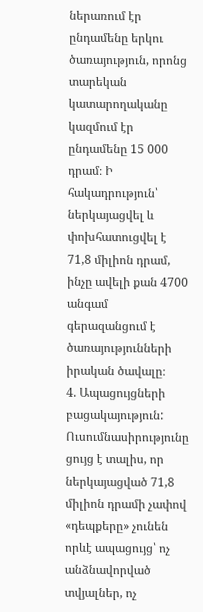ներառում էր ընդամենը երկու ծառայություն, որոնց տարեկան կատարողականը կազմում էր ընդամենը 15 000 դրամ։ Ի հակադրություն՝ ներկայացվել և փոխհատուցվել է 71,8 միլիոն դրամ, ինչը ավելի քան 4700 անգամ գերազանցում է ծառայությունների իրական ծավալը։
4. Ապացույցների բացակայություն: Ուսումնասիրությունը ցույց է տալիս, որ ներկայացված 71,8 միլիոն դրամի չափով «դեպքերը» չունեն որևէ ապացույց՝ ոչ անձնավորված տվյալներ, ոչ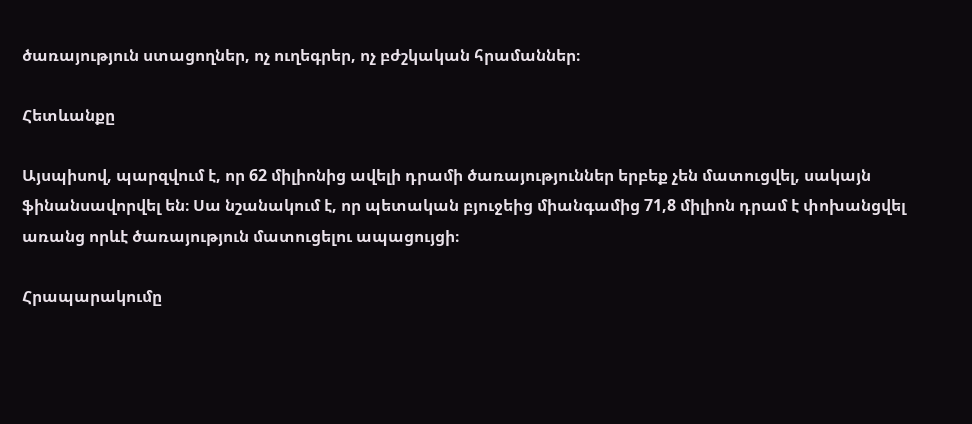ծառայություն ստացողներ, ոչ ուղեգրեր, ոչ բժշկական հրամաններ։

Հետևանքը

Այսպիսով, պարզվում է, որ 62 միլիոնից ավելի դրամի ծառայություններ երբեք չեն մատուցվել, սակայն ֆինանսավորվել են։ Սա նշանակում է, որ պետական բյուջեից միանգամից 71,8 միլիոն դրամ է փոխանցվել առանց որևէ ծառայություն մատուցելու ապացույցի։

Հրապարակումը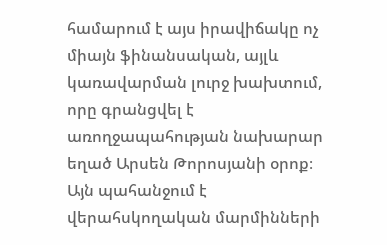համարում է այս իրավիճակը ոչ միայն ֆինանսական, այլև կառավարման լուրջ խախտում, որը գրանցվել է առողջապահության նախարար եղած Արսեն Թորոսյանի օրոք։ Այն պահանջում է վերահսկողական մարմինների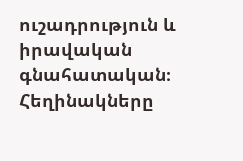ուշադրություն և իրավական գնահատական։ Հեղինակները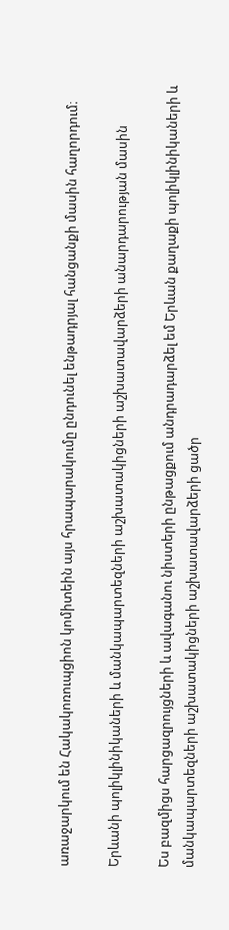առաջարկում են Հակակոռուպցիոն կոմիտեին այս հրապարակումը ընդունել ենթադրյալ հանցանքի մասին հաղորդում։

Երևանի պոլիկլինիկաների և մանկապարտեզների աշխատակիցների աշխատավարձերի անարդարության մասին

Ես բազմիցս հարցազրույցների և ավագանու նիստերի ընթացքում անդրադարձել եմ Երևան քաղաքի պոլիկլինիկաների և մանկապարտեզների աշխատակիցների աշխատավարձերի ցածր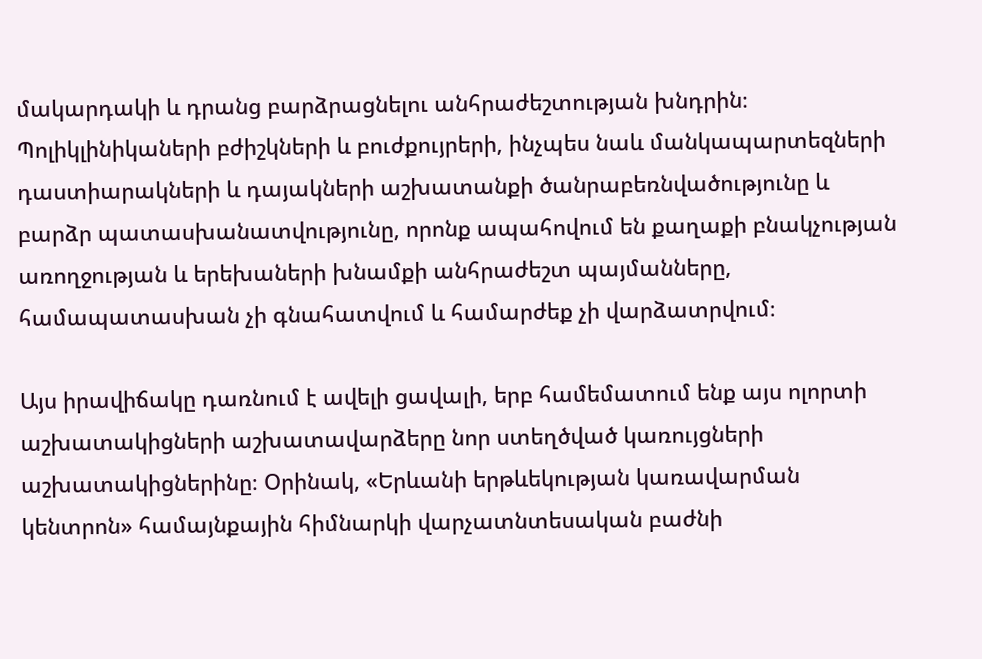մակարդակի և դրանց բարձրացնելու անհրաժեշտության խնդրին։ Պոլիկլինիկաների բժիշկների և բուժքույրերի, ինչպես նաև մանկապարտեզների դաստիարակների և դայակների աշխատանքի ծանրաբեռնվածությունը և բարձր պատասխանատվությունը, որոնք ապահովում են քաղաքի բնակչության առողջության և երեխաների խնամքի անհրաժեշտ պայմանները, համապատասխան չի գնահատվում և համարժեք չի վարձատրվում։

Այս իրավիճակը դառնում է ավելի ցավալի, երբ համեմատում ենք այս ոլորտի աշխատակիցների աշխատավարձերը նոր ստեղծված կառույցների աշխատակիցներինը։ Օրինակ, «Երևանի երթևեկության կառավարման կենտրոն» համայնքային հիմնարկի վարչատնտեսական բաժնի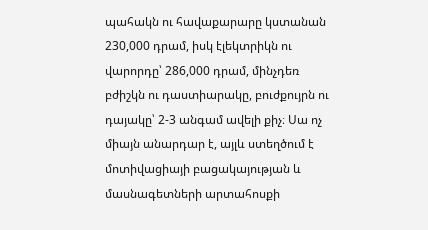պահակն ու հավաքարարը կստանան 230,000 դրամ, իսկ էլեկտրիկն ու վարորդը՝ 286,000 դրամ, մինչդեռ բժիշկն ու դաստիարակը, բուժքույրն ու դայակը՝ 2-3 անգամ ավելի քիչ։ Սա ոչ միայն անարդար է, այլև ստեղծում է մոտիվացիայի բացակայության և մասնագետների արտահոսքի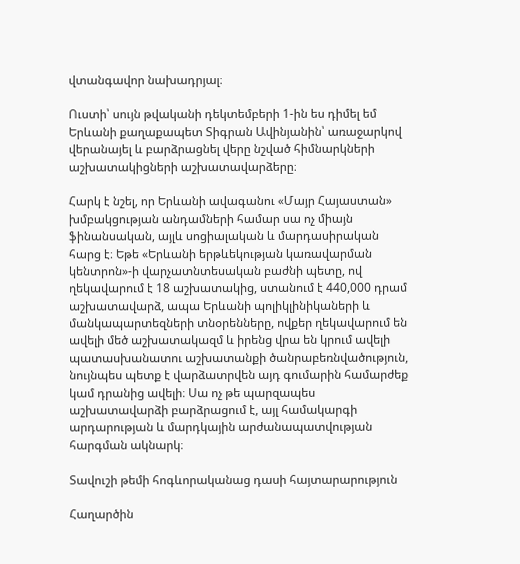վտանգավոր նախադրյալ։

Ուստի՝ սույն թվականի դեկտեմբերի 1-ին ես դիմել եմ Երևանի քաղաքապետ Տիգրան Ավինյանին՝ առաջարկով վերանայել և բարձրացնել վերը նշված հիմնարկների աշխատակիցների աշխատավարձերը։

Հարկ է նշել, որ Երևանի ավագանու «Մայր Հայաստան» խմբակցության անդամների համար սա ոչ միայն ֆինանսական, այլև սոցիալական և մարդասիրական հարց է։ Եթե «Երևանի երթևեկության կառավարման կենտրոն»-ի վարչատնտեսական բաժնի պետը, ով ղեկավարում է 18 աշխատակից, ստանում է 440,000 դրամ աշխատավարձ, ապա Երևանի պոլիկլինիկաների և մանկապարտեզների տնօրենները, ովքեր ղեկավարում են ավելի մեծ աշխատակազմ և իրենց վրա են կրում ավելի պատասխանատու աշխատանքի ծանրաբեռնվածություն, նույնպես պետք է վարձատրվեն այդ գումարին համարժեք կամ դրանից ավելի։ Սա ոչ թե պարզապես աշխատավարձի բարձրացում է, այլ համակարգի արդարության և մարդկային արժանապատվության հարգման ակնարկ։

Տավուշի թեմի հոգևորականաց դասի հայտարարություն

Հաղարծին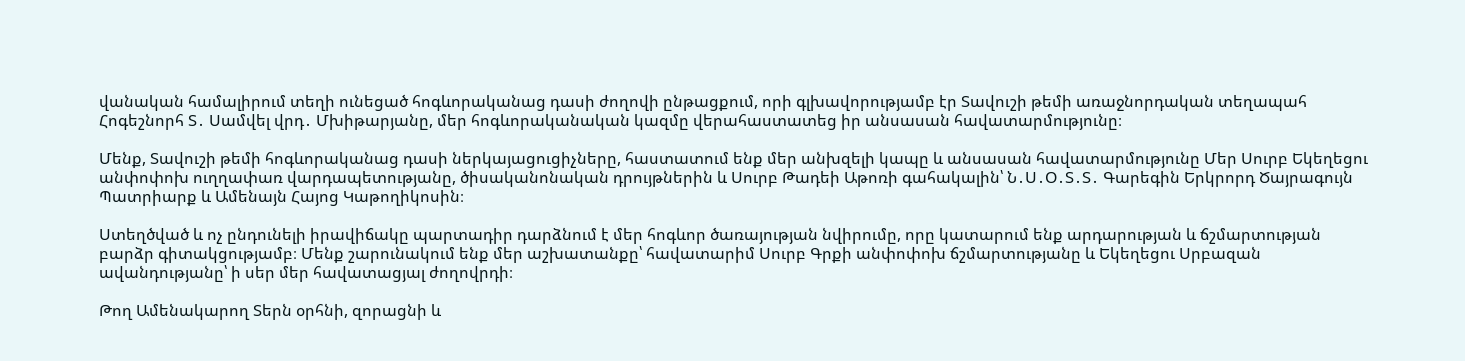վանական համալիրում տեղի ունեցած հոգևորականաց դասի ժողովի ընթացքում, որի գլխավորությամբ էր Տավուշի թեմի առաջնորդական տեղապահ Հոգեշնորհ Տ․ Սամվել վրդ․ Մխիթարյանը, մեր հոգևորականական կազմը վերահաստատեց իր անսասան հավատարմությունը։

Մենք, Տավուշի թեմի հոգևորականաց դասի ներկայացուցիչները, հաստատում ենք մեր անխզելի կապը և անսասան հավատարմությունը Մեր Սուրբ Եկեղեցու անփոփոխ ուղղափառ վարդապետությանը, ծիսականոնական դրույթներին և Սուրբ Թադեի Աթոռի գահակալին՝ Ն․Ս․Օ․Տ․Տ․ Գարեգին Երկրորդ Ծայրագույն Պատրիարք և Ամենայն Հայոց Կաթողիկոսին։

Ստեղծված և ոչ ընդունելի իրավիճակը պարտադիր դարձնում է մեր հոգևոր ծառայության նվիրումը, որը կատարում ենք արդարության և ճշմարտության բարձր գիտակցությամբ։ Մենք շարունակում ենք մեր աշխատանքը՝ հավատարիմ Սուրբ Գրքի անփոփոխ ճշմարտությանը և Եկեղեցու Սրբազան ավանդությանը՝ ի սեր մեր հավատացյալ ժողովրդի։

Թող Ամենակարող Տերն օրհնի, զորացնի և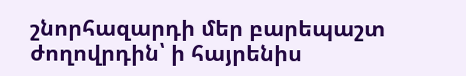շնորհազարդի մեր բարեպաշտ ժողովրդին՝ ի հայրենիս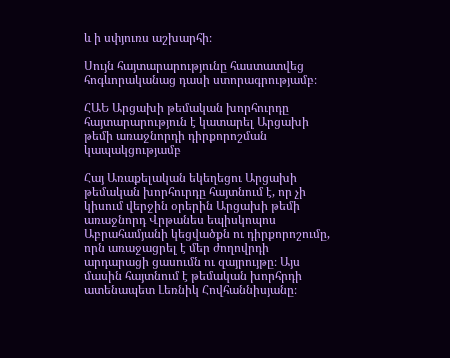և ի սփյուռս աշխարհի։

Սույն հայտարարությունը հաստատվեց հոգևորականաց դասի ստորագրությամբ։

ՀԱԵ Արցախի թեմական խորհուրդը հայտարարություն է կատարել Արցախի թեմի առաջնորդի դիրքորոշման կապակցությամբ

Հայ Առաքելական եկեղեցու Արցախի թեմական խորհուրդը հայտնում է, որ չի կիսում վերջին օրերին Արցախի թեմի առաջնորդ Վրթանես եպիսկոպոս Աբրահամյանի կեցվածքն ու դիրքորոշումը, որն առաջացրել է մեր ժողովրդի արդարացի ցասումն ու զայրույթը։ Այս մասին հայտնում է թեմական խորհրդի ատենապետ Լեռնիկ Հովհաննիսյանը։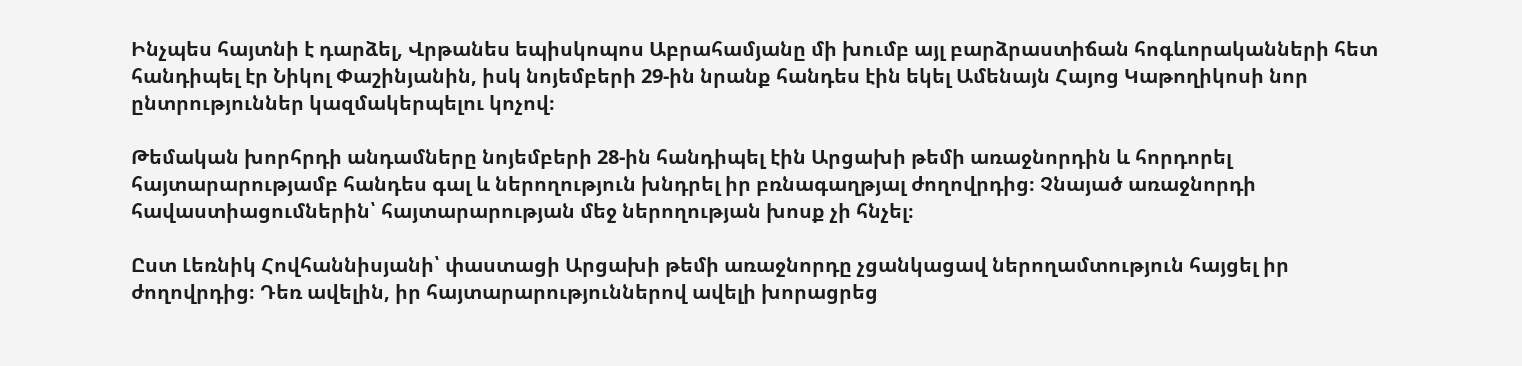Ինչպես հայտնի է դարձել, Վրթանես եպիսկոպոս Աբրահամյանը մի խումբ այլ բարձրաստիճան հոգևորականների հետ հանդիպել էր Նիկոլ Փաշինյանին, իսկ նոյեմբերի 29-ին նրանք հանդես էին եկել Ամենայն Հայոց Կաթողիկոսի նոր ընտրություններ կազմակերպելու կոչով։

Թեմական խորհրդի անդամները նոյեմբերի 28-ին հանդիպել էին Արցախի թեմի առաջնորդին և հորդորել հայտարարությամբ հանդես գալ և ներողություն խնդրել իր բռնագաղթյալ ժողովրդից։ Չնայած առաջնորդի հավաստիացումներին՝ հայտարարության մեջ ներողության խոսք չի հնչել։

Ըստ Լեռնիկ Հովհաննիսյանի՝ փաստացի Արցախի թեմի առաջնորդը չցանկացավ ներողամտություն հայցել իր ժողովրդից։ Դեռ ավելին, իր հայտարարություններով ավելի խորացրեց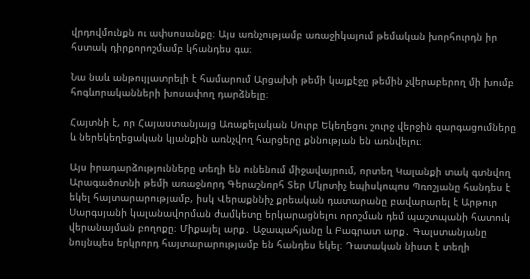վրդովմունքն ու ափսոսանքը։ Այս առնչությամբ առաջիկայում թեմական խորհուրդն իր հստակ դիրքորոշմամբ կհանդես գա։

Նա նաև անթույլատրելի է համարում Արցախի թեմի կայքէջը թեմին չվերաբերող մի խումբ հոգևորականների խոսափող դարձնելը։

Հայտնի է, որ Հայաստանյայց Առաքելական Սուրբ Եկեղեցու շուրջ վերջին զարգացումները և ներեկեղեցական կյանքին առնչվող հարցերը քննության են առնվելու։

Այս իրադարձությունները տեղի են ունենում միջավայրում, որտեղ Կալանքի տակ գտնվող Արագածոտնի թեմի առաջնորդ Գերաշնորհ Տեր Մկրտիչ եպիսկոպոս Պռոշյանը հանդես է եկել հայտարարությամբ, իսկ Վերաքննիչ քրեական դատարանը բավարարել է Արթուր Սարգսյանի կալանավորման ժամկետը երկարացնելու որոշման դեմ պաշտպանի հատուկ վերանայման բողոքը։ Միքայել արք․ Աջապահյանը և Բագրատ արք․ Գալստանյանը նույնպես երկրորդ հայտարարությամբ են հանդես եկել։ Դատական նիստ է տեղի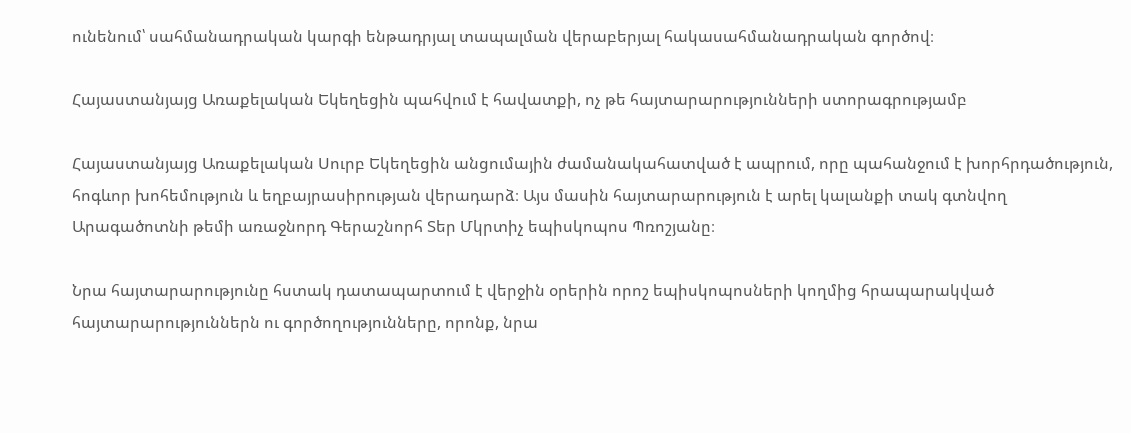ունենում՝ սահմանադրական կարգի ենթադրյալ տապալման վերաբերյալ հակասահմանադրական գործով։

Հայաստանյայց Առաքելական Եկեղեցին պահվում է հավատքի, ոչ թե հայտարարությունների ստորագրությամբ

Հայաստանյայց Առաքելական Սուրբ Եկեղեցին անցումային ժամանակահատված է ապրում, որը պահանջում է խորհրդածություն, հոգևոր խոհեմություն և եղբայրասիրության վերադարձ։ Այս մասին հայտարարություն է արել կալանքի տակ գտնվող Արագածոտնի թեմի առաջնորդ Գերաշնորհ Տեր Մկրտիչ եպիսկոպոս Պռոշյանը։

Նրա հայտարարությունը հստակ դատապարտում է վերջին օրերին որոշ եպիսկոպոսների կողմից հրապարակված հայտարարություններն ու գործողությունները, որոնք, նրա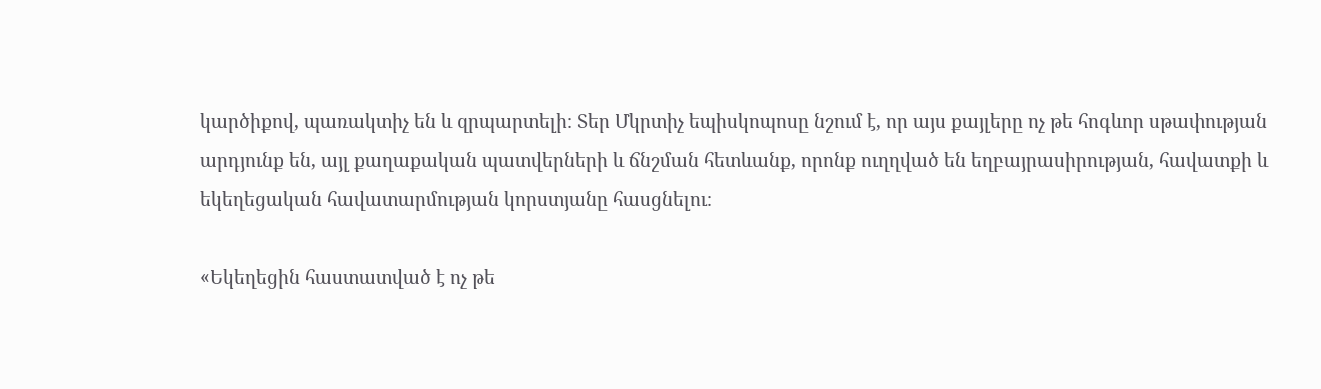կարծիքով, պառակտիչ են և զրպարտելի։ Տեր Մկրտիչ եպիսկոպոսը նշում է, որ այս քայլերը ոչ թե հոգևոր սթափության արդյունք են, այլ քաղաքական պատվերների և ճնշման հետևանք, որոնք ուղղված են եղբայրասիրության, հավատքի և եկեղեցական հավատարմության կորստյանը հասցնելու։

«Եկեղեցին հաստատված է ոչ թե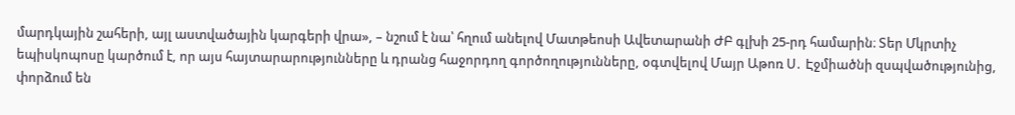մարդկային շահերի, այլ աստվածային կարգերի վրա», – նշում է նա՝ հղում անելով Մատթեոսի Ավետարանի ԺԲ գլխի 25-րդ համարին։ Տեր Մկրտիչ եպիսկոպոսը կարծում է, որ այս հայտարարությունները և դրանց հաջորդող գործողությունները, օգտվելով Մայր Աթոռ Ս․ Էջմիածնի զսպվածությունից, փորձում են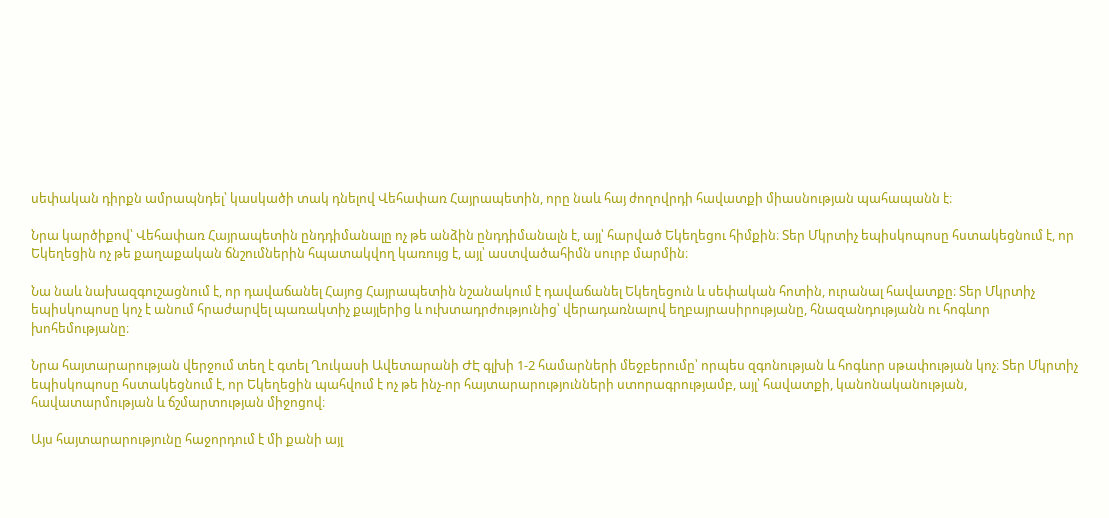սեփական դիրքն ամրապնդել՝ կասկածի տակ դնելով Վեհափառ Հայրապետին, որը նաև հայ ժողովրդի հավատքի միասնության պահապանն է։

Նրա կարծիքով՝ Վեհափառ Հայրապետին ընդդիմանալը ոչ թե անձին ընդդիմանալն է, այլ՝ հարված Եկեղեցու հիմքին։ Տեր Մկրտիչ եպիսկոպոսը հստակեցնում է, որ Եկեղեցին ոչ թե քաղաքական ճնշումներին հպատակվող կառույց է, այլ՝ աստվածահիմն սուրբ մարմին։

Նա նաև նախազգուշացնում է, որ դավաճանել Հայոց Հայրապետին նշանակում է դավաճանել Եկեղեցուն և սեփական հոտին, ուրանալ հավատքը։ Տեր Մկրտիչ եպիսկոպոսը կոչ է անում հրաժարվել պառակտիչ քայլերից և ուխտադրժությունից՝ վերադառնալով եղբայրասիրությանը, հնազանդությանն ու հոգևոր խոհեմությանը։

Նրա հայտարարության վերջում տեղ է գտել Ղուկասի Ավետարանի ԺԷ գլխի 1-2 համարների մեջբերումը՝ որպես զգոնության և հոգևոր սթափության կոչ։ Տեր Մկրտիչ եպիսկոպոսը հստակեցնում է, որ Եկեղեցին պահվում է ոչ թե ինչ-որ հայտարարությունների ստորագրությամբ, այլ՝ հավատքի, կանոնականության, հավատարմության և ճշմարտության միջոցով։

Այս հայտարարությունը հաջորդում է մի քանի այլ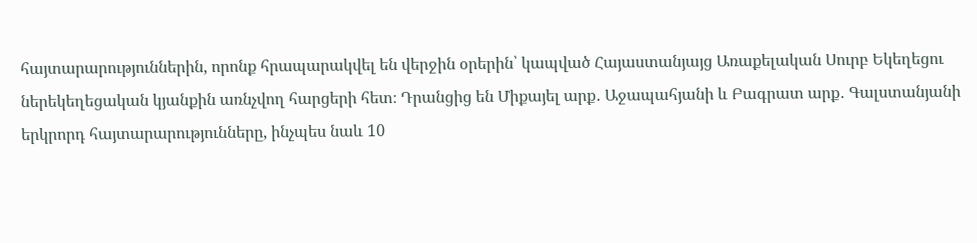հայտարարություններին, որոնք հրապարակվել են վերջին օրերին՝ կապված Հայաստանյայց Առաքելական Սուրբ Եկեղեցու ներեկեղեցական կյանքին առնչվող հարցերի հետ։ Դրանցից են Միքայել արք․ Աջապահյանի և Բագրատ արք․ Գալստանյանի երկրորդ հայտարարությունները, ինչպես նաև 10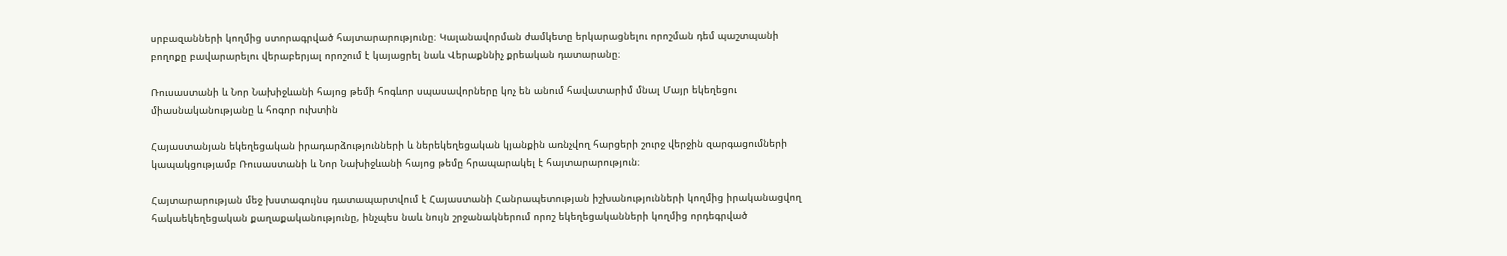սրբազանների կողմից ստորագրված հայտարարությունը։ Կալանավորման ժամկետը երկարացնելու որոշման դեմ պաշտպանի բողոքը բավարարելու վերաբերյալ որոշում է կայացրել նաև Վերաքննիչ քրեական դատարանը։

Ռուսաստանի և Նոր Նախիջևանի հայոց թեմի հոգևոր սպասավորները կոչ են անում հավատարիմ մնալ Մայր եկեղեցու միասնականությանը և հոգոր ուխտին

Հայաստանյան եկեղեցական իրադարձությունների և ներեկեղեցական կյանքին առնչվող հարցերի շուրջ վերջին զարգացումների կապակցությամբ Ռուսաստանի և Նոր Նախիջևանի հայոց թեմը հրապարակել է հայտարարություն։

Հայտարարության մեջ խստագույնս դատապարտվում է Հայաստանի Հանրապետության իշխանությունների կողմից իրականացվող հակաեկեղեցական քաղաքականությունը, ինչպես նաև նույն շրջանակներում որոշ եկեղեցականների կողմից որդեգրված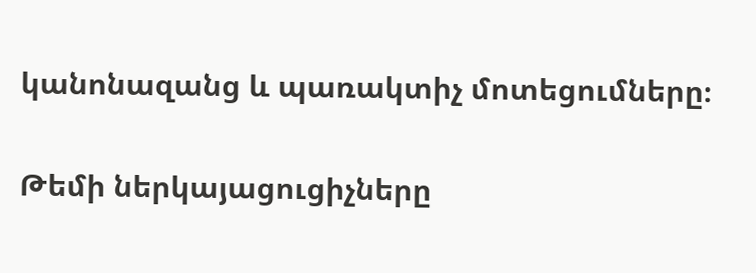կանոնազանց և պառակտիչ մոտեցումները։

Թեմի ներկայացուցիչները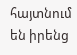հայտնում են իրենց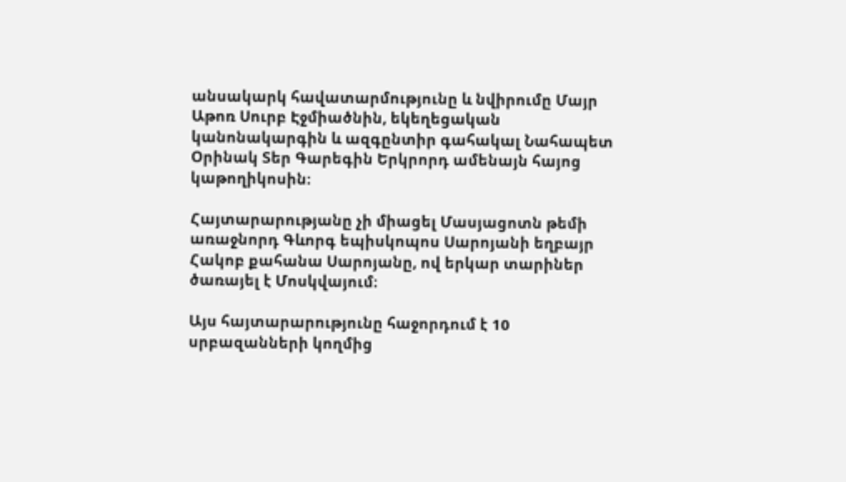անսակարկ հավատարմությունը և նվիրումը Մայր Աթոռ Սուրբ Էջմիածնին, եկեղեցական կանոնակարգին և ազգընտիր գահակալ Նահապետ Օրինակ Տեր Գարեգին Երկրորդ ամենայն հայոց կաթողիկոսին։

Հայտարարությանը չի միացել Մասյացոտն թեմի առաջնորդ Գևորգ եպիսկոպոս Սարոյանի եղբայր Հակոբ քահանա Սարոյանը, ով երկար տարիներ ծառայել է Մոսկվայում։

Այս հայտարարությունը հաջորդում է 10 սրբազանների կողմից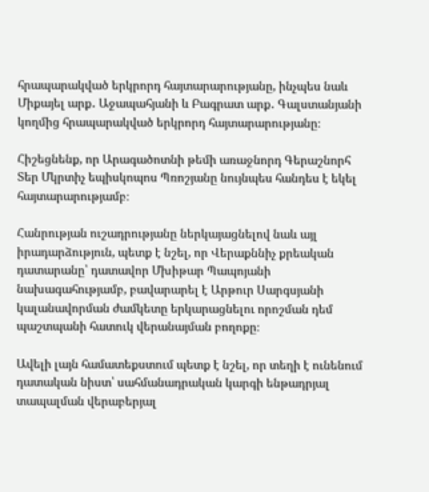հրապարակված երկրորդ հայտարարությանը, ինչպես նաև Միքայել արք․ Աջապահյանի և Բագրատ արք․ Գալստանյանի կողմից հրապարակված երկրորդ հայտարարությանը։

Հիշեցնենք, որ Արագածոտնի թեմի առաջնորդ Գերաշնորհ Տեր Մկրտիչ եպիսկոպոս Պռոշյանը նույնպես հանդես է եկել հայտարարությամբ։

Հանրության ուշադրությանը ներկայացնելով նաև այլ իրադարձություն, պետք է նշել, որ Վերաքննիչ քրեական դատարանը՝ դատավոր Մխիթար Պապոյանի նախագահությամբ, բավարարել է Արթուր Սարգսյանի կալանավորման ժամկետը երկարացնելու որոշման դեմ պաշտպանի հատուկ վերանայման բողոքը։

Ավելի լայն համատեքստում պետք է նշել, որ տեղի է ունենում դատական նիստ՝ սահմանադրական կարգի ենթադրյալ տապալման վերաբերյալ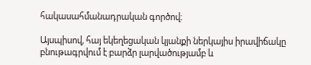հակասահմանադրական գործով։

Այսպիսով, հայ եկեղեցական կյանքի ներկայիս իրավիճակը բնութագրվում է բարձր լարվածությամբ և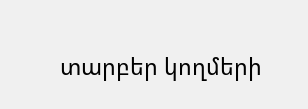տարբեր կողմերի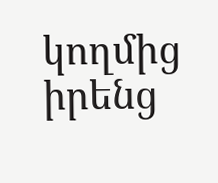կողմից իրենց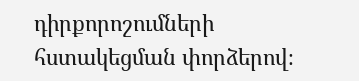դիրքորոշումների հստակեցման փորձերով։